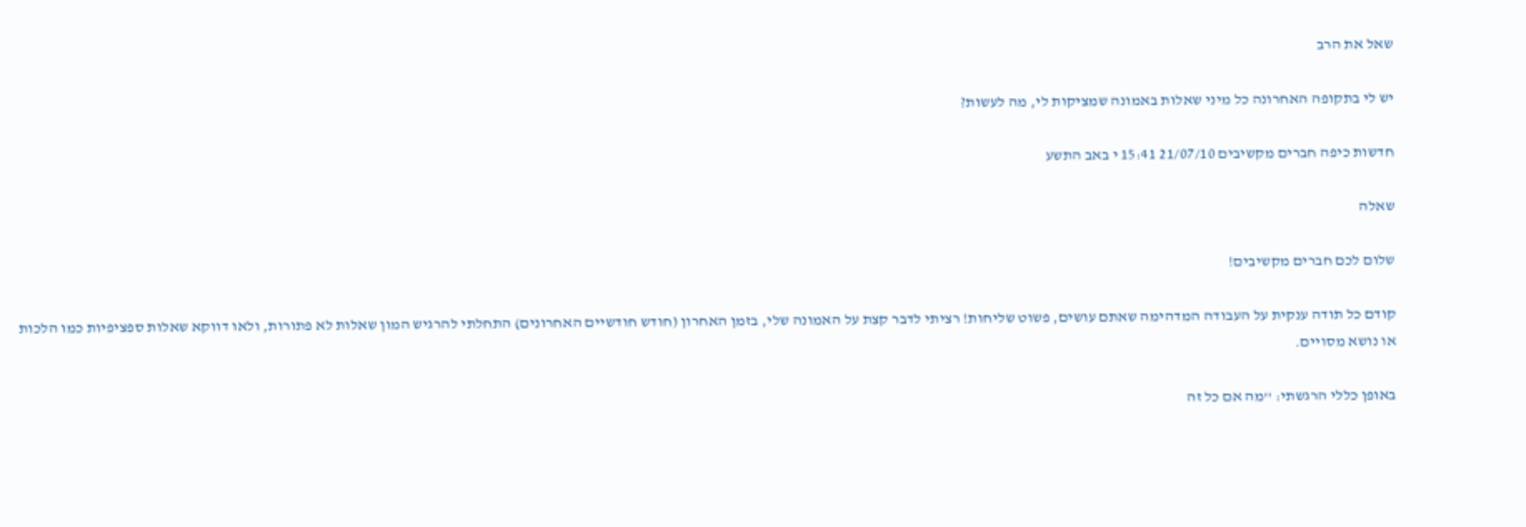שאל את הרב

יש לי בתקופה האחרונה כל מיני שאלות באמונה שמציקות לי, מה לעשות?

חדשות כיפה חברים מקשיבים 21/07/10 15:41 י באב התשע

שאלה

שלום לכם חברים מקשיבים!

קודם כל תודה ענקית על העבודה המדהימה שאתם עושים, פשוט שליחות! רציתי לדבר קצת על האמונה שלי, בזמן האחרון (חודש חודשיים האחרונים) התחלתי להרגיש המון שאלות לא פתורות, ולאו דווקא שאלות ספציפיות כמו הלכות או נושא מסויים.

באופן כללי הרגשתי: ''מה אם כל זה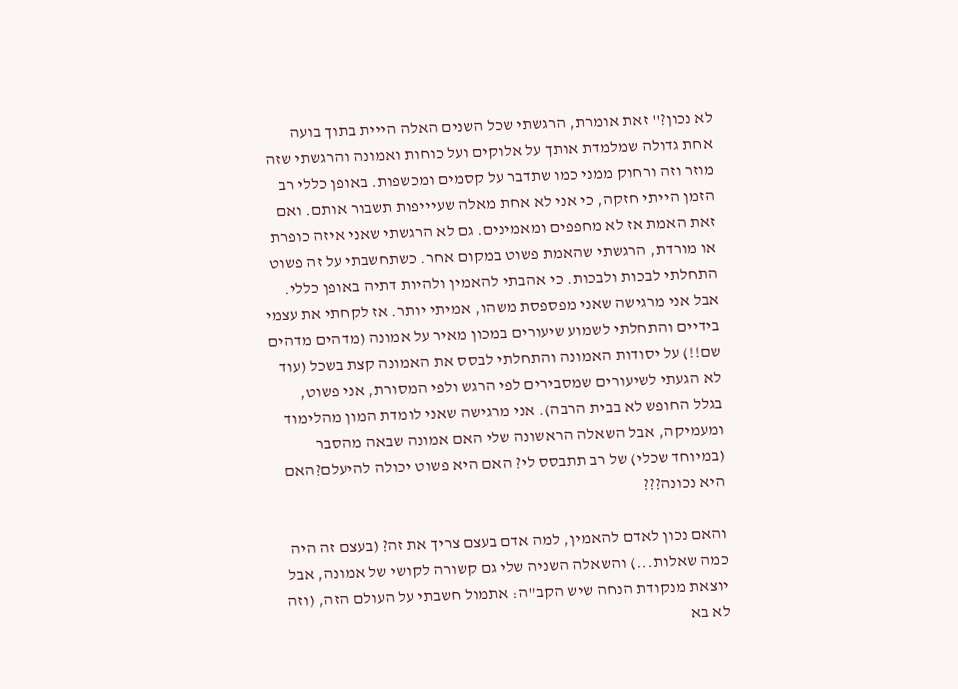לא נכון?'' זאת אומרת, הרגשתי שכל השנים האלה הייית בתוך בועה אחת גדולה שמלמדת אותך על אלוקים ועל כוחות ואמונה והרגשתי שזה מוזר וזה ורחוק ממני כמו שתדבר על קסמים ומכשפות. באופן כללי רב הזמן הייתי חזקה, כי אני לא אחת מאלה שעיייפות תשבור אותם. ואם זאת האמת אז לא מחפפים ומאמינים. גם לא הרגשתי שאני איזה כופרת או מורדת, הרגשתי שהאמת פשוט במקום אחר. כשתחשבתי על זה פשוט התחלתי לבכות ולבכות. כי אהבתי להאמין ולהיות דתיה באופן כללי. אבל אני מרגישה שאני מפספסת משהו, אמיתי יותר. אז לקחתי את עצמי בידיים והתחלתי לשמוע שיעורים במכון מאיר על אמונה (מדהים מדהים שם!!) על יסודות האמונה והתחלתי לבסס את האמונה קצת בשכל (עוד לא הגעתי לשיעורים שמסבירים לפי הרגש ולפי המסורת, אני פשוט, בגלל החופש לא בבית הרבה). אני מרגישה שאני לומדת המון מהלימוד ומעמיקה, אבל השאלה הראשונה שלי האם אמונה שבאה מהסבר (במיוחד שכלי) של רב תתבסס לי? האם היא פשוט יכולה להיעלם?האם היא נכונה???

והאם נכון לאדם להאמין, למה אדם בעצם צריך את זה? (בעצם זה היה כמה שאלות...) והשאלה השניה שלי גם קשורה לקושי של אמונה, אבל יוצאת מנקודת הנחה שיש הקב"ה: אתמול חשבתי על העולם הזה, (וזה לא בא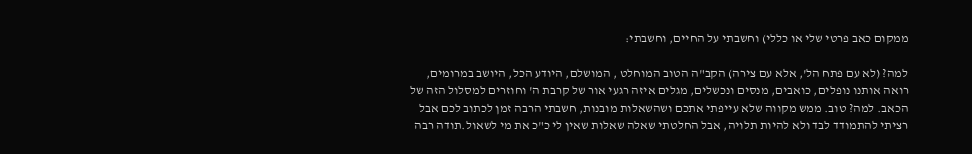ממקום כאב פרטי שלי או כללי) וחשבתי על החיים, וחשבתי:

למה? (לא עם פתח הל', אלא עם צירה) הקב"ה הטוב המוחלט , המושלם, היודע הכל, היושב במרומים, רואה אותנו נופלים, כואבים, מנסים ונכשלים, מגלים איזה רגעי אור של קרבת ה' וחוזרים למסלול הזה של הכאב. למה? טוב. ממש מקווה שלא עייפתי אתכם ושהשאלות מובנות, חשבתי הרבה זמן לכתוב לכם אבל רציתי להתמודד לבד ולא להיות תלויה, אבל החלטתי שאלה שאלות שאין לי כ"כ את מי לשאול.תודה רבה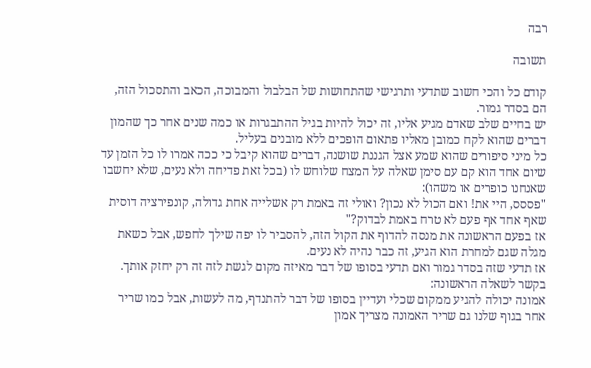רבה

תשובה

קודם כל והכי חשוב שתדעי ותרגישי שהתחושות של הבלבול והמבוכה, הכאב והתסכול הזה, הם בסדר גמור.
יש בחיים שלב שאדם מגיע אליו, זה יכול להיות בגיל ההתבגרות או כמה שנים אחר כך שהמון דברים שהוא לקח כמובן מאליו פתאום הופכים ללא מובנים בעליל.
כל מיני סיפורים שהוא שמע אצל הגננת שושנה, דברים שהוא קיבל כי ככה אמרו לו כל הזמן עד שיום אחד הוא קם עם סימן שאלה על המצח שלוחש לו (בכל זאת פדיחה ולא נעים, שלא יחשבו שאנחנו כופרים או משהו):
"פססס, היי את! ואם הכול לא נכון? ואולי זה באמת רק אשלייה אחת גדולה, קונפירציה דוסית שאף אחד אף פעם לא טרח באמת לבדוק?"
אז בפעם הראשונה את מנסה להדוף את הקול הזה, להסביר לו יפה שילך לחפש, אבל כשאת מגלה שגם למחרת הוא הגיע, זה כבר נהיה לא נעים.
אז תדעי שזה בסדר גמור ואם תדעי בסופו של דבר מאיזה מקום לגשת לזה זה רק יחזק אותך.
בקשר לשאלה הראשונה:
אמונה יכולה להגיע ממקום שכלי ועדיין בסופו של דבר להתנדף, מה לעשות, אבל כמו שריר אחר בגוף שלנו גם שריר האמונה מצריך אמון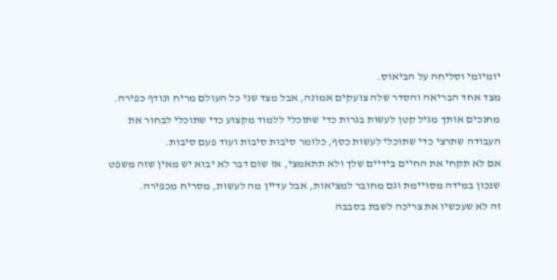יומיומי וסליחה על הביאוס.
מצד אחד הבריאה והסדר שלה צועקים אמונה, אבל מצד שני כל העולם מריח ונודף כפירה.
מחנכים אותך מגיל קטן לעשות בגרות כדי שתוכלי ללמוד מקצוע כדי שתוכלי לבחור את העבודה שתרצי כדי שתוכלי לעשות כסף, כלומר סיבות סיבות ועוד פעם סיבות.
אם לא תקחי את החיים בידיים שלך ולא תתאמצי, אז שום דבר לא יבוא יש מאין שזה משפט שנכון במידה מסויימת וגם מחובר למציאות, אבל עדיין מה לעשות, מסריח מכפירה.
זה לא שעכשיו את צריכה לשבת בסבבה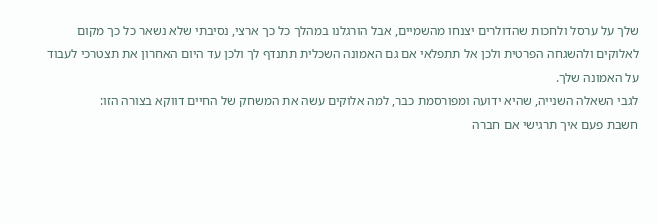שלך על ערסל ולחכות שהדולרים יצנחו מהשמיים, אבל הורגלנו במהלך כל כך ארצי, נסיבתי שלא נשאר כל כך מקום לאלוקים ולהשגחה הפרטית ולכן אל תתפלאי אם גם האמונה השכלית תתנדף לך ולכן עד היום האחרון את תצטרכי לעבוד על האמונה שלך.
לגבי השאלה השנייה, שהיא ידועה ומפורסמת כבר, למה אלוקים עשה את המשחק של החיים דווקא בצורה הזו:
חשבת פעם איך תרגישי אם חברה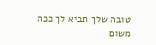טובה שלך תביא לך ככה משום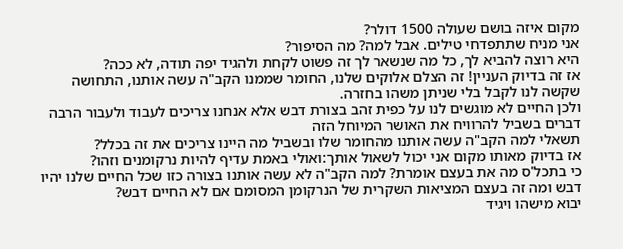מקום איזה בושם שעולה 1500 דולר?
אני מניח שתתפדחי טילים. אבל למה? מה הסיפור?
היא רוצה להביא לך, כל מה שנשאר לך זה פשוט לקחת ולהגיד יפה תודה, לא ככה?
אז זה בדיוק העניין! זה הצלם אלוקים שלנו, החומר שממנו הקב"ה עשה אותנו, התחושה שקשה לנו לקבל בלי שניתן משהו בחזרה.
ולכן החיים לא מוגשים לנו על כפית זהב בצורת דבש אלא אנחנו צריכים לעבוד ולעבור הרבה דברים בשביל להרוויח את האושר המיוחל הזה
תשאלי למה הקב"ה עשה אותנו מהחומר שלו ובשביל מה היינו צריכים את זה בכלל?
אז בדיוק מאותו מקום אני יכול לשאול אותך:ואולי באמת עדיף להיות נרקומנים וזהו?
כי בתכל'ס מה את בעצם אומרת? למה הקב"ה לא עשה אותנו בצורה כזו שכל החיים שלנו יהיו דבש ומה זה בעצם המציאות השקרית של הנרקומן המסומם אם לא החיים דבש?
יבוא מישהו ויגיד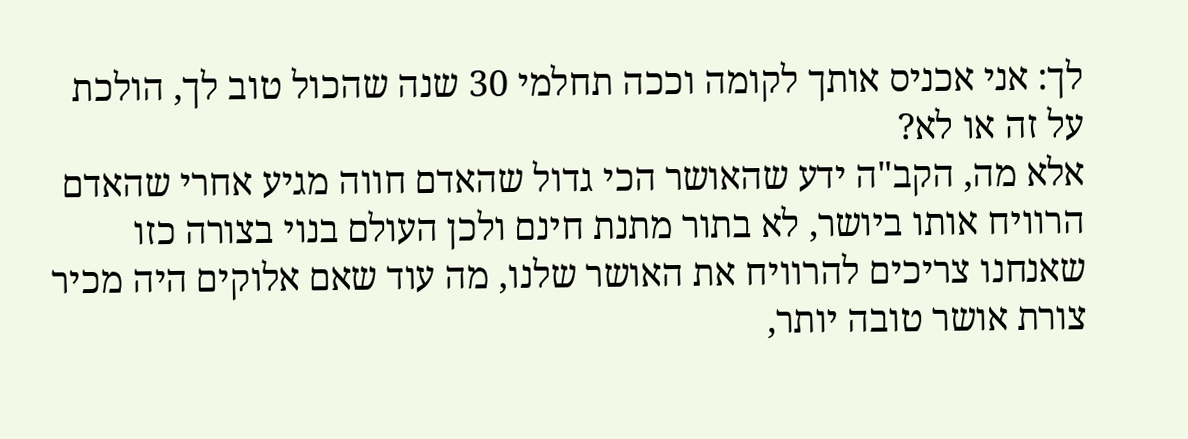לך: אני אכניס אותך לקומה וככה תחלמי 30 שנה שהכול טוב לך, הולכת על זה או לא?
אלא מה, הקב"ה ידע שהאושר הכי גדול שהאדם חווה מגיע אחרי שהאדם הרוויח אותו ביושר, לא בתור מתנת חינם ולכן העולם בנוי בצורה כזו שאנחנו צריכים להרוויח את האושר שלנו, מה עוד שאם אלוקים היה מכיר צורת אושר טובה יותר,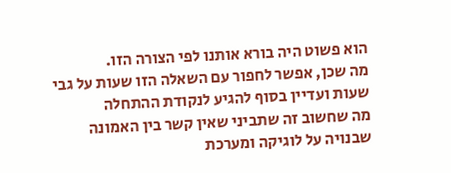הוא פשוט היה בורא אותנו לפי הצורה הזו.
מה שכן, אפשר לחפור עם השאלה הזו שעות על גבי שעות ועדיין בסוף להגיע לנקודת ההתחלה
מה שחשוב זה שתביני שאין קשר בין האמונה שבנויה על לוגיקה ומערכת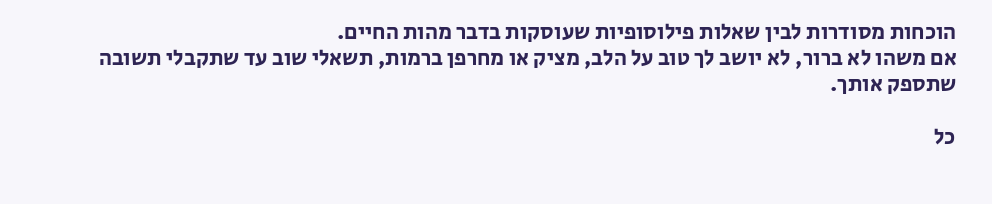הוכחות מסודרות לבין שאלות פילוסופיות שעוסקות בדבר מהות החיים.
אם משהו לא ברור, לא יושב לך טוב על הלב, מציק או מחרפן ברמות, תשאלי שוב עד שתקבלי תשובה שתספק אותך.

כל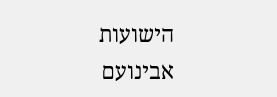הישועות
אבינועם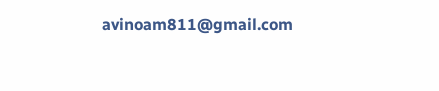avinoam811@gmail.com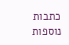כתבות נוספות